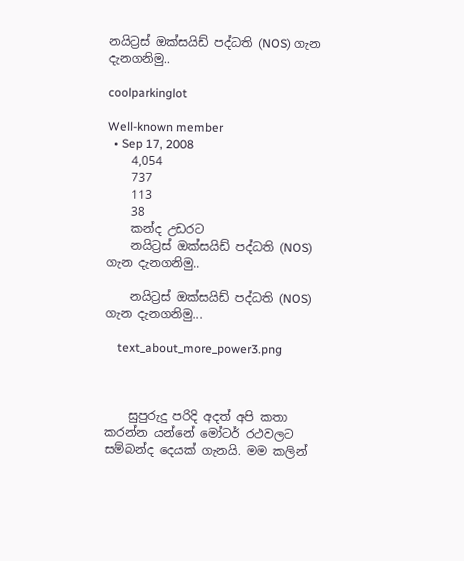නයිට්‍රස් ඔක්සයිඩ් පද්ධති (NOS) ගැන දැනගනිමු..

coolparkinglot

Well-known member
  • Sep 17, 2008
    4,054
    737
    113
    38
    කන්ද උඩරට
    නයිට්‍රස් ඔක්සයිඩ් පද්ධති (NOS) ගැන දැනගනිමු..

    නයිට්‍රස් ඔක්සයිඩ් පද්ධති (NOS) ගැන දැනගනිමු...

    text_about_more_power3.png



    සුපුරුදු පරිදි අදත් අපි කතා කරන්න යන්නේ මෝටර් රථවලට සම්බන්ද දෙයක් ගැනයි. මම කලින්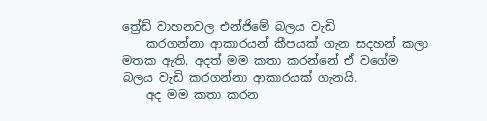ත්‍රේඩ් වාහනවල එන්ජිමේ බලය වැඩි
    කරගන්නා ආකාරයන් කීපයක් ගැන සදහන් කලා මතක ඇති. අදත් මම කතා කරන්නේ ඒ වගේම බලය වැඩි කරගන්නා ආකාරයක් ගැනයි.
    අද මම කතා කරන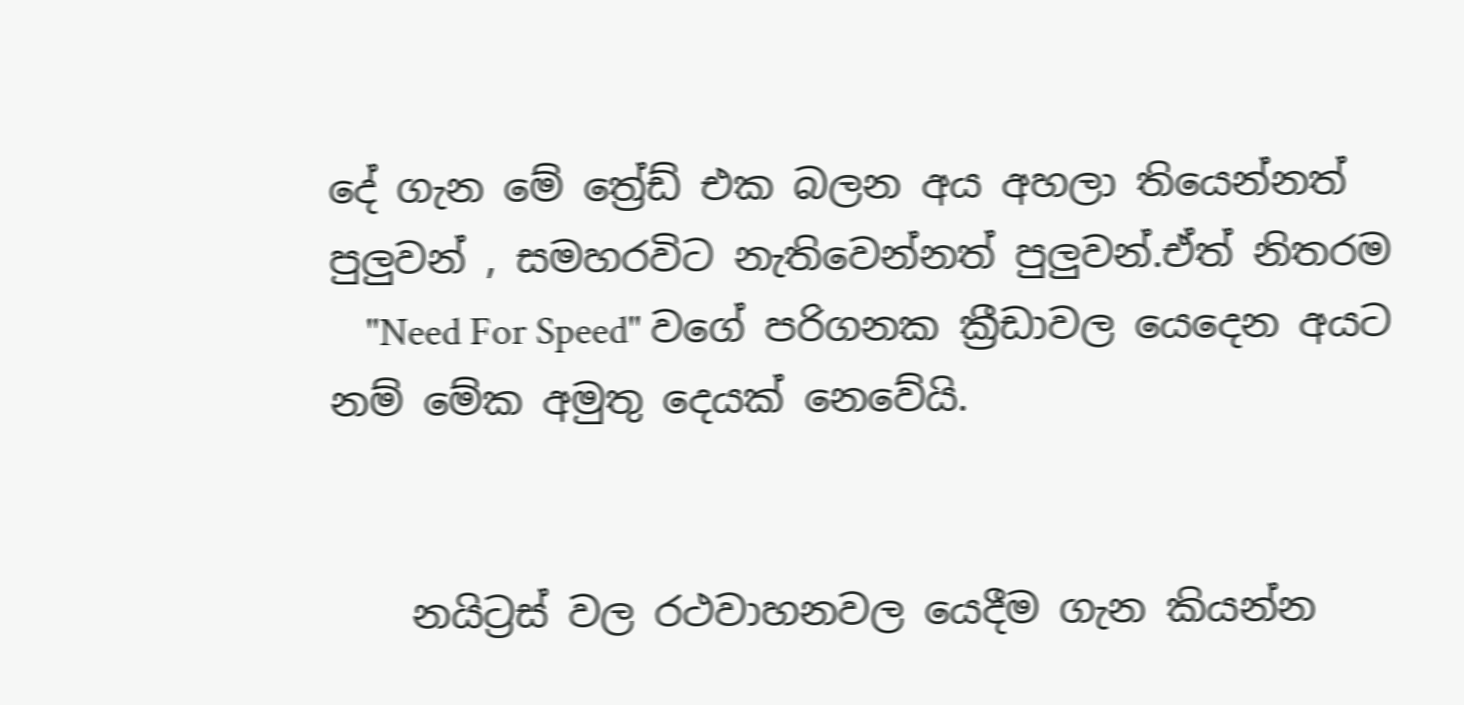දේ ගැන මේ ත්‍රේඩ් එක බලන අය අහලා තියෙන්නත් පුලුවන් , සමහරවිට නැතිවෙන්නත් පුලුවන්.ඒත් නිතරම
    "Need For Speed" වගේ පරිගනක ක්‍රීඩාවල යෙදෙන අයට නම් මේක අමුතු දෙයක් නෙවේයි.


    නයිට්‍රස් වල රථවාහනවල යෙදීම ගැන කියන්න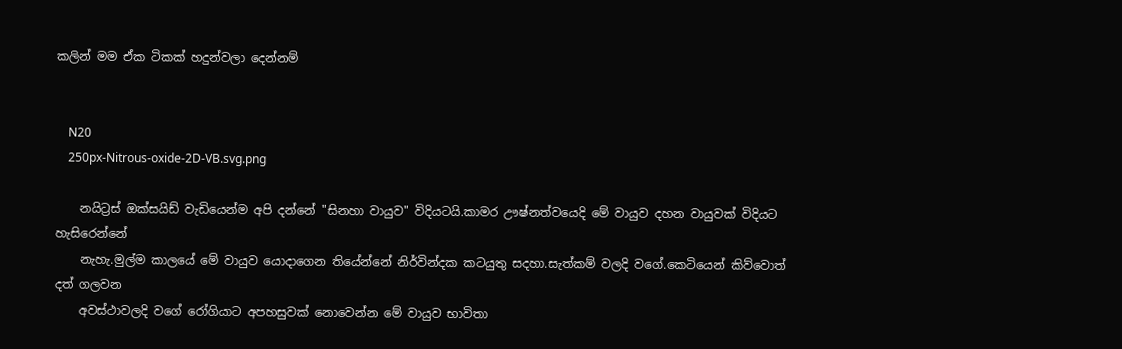කලින් මම ඒක ටිකක් හදුන්වලා දෙන්නම්


    N20
    250px-Nitrous-oxide-2D-VB.svg.png

    නයිට්‍රස් ඔක්සයිඩ් වැඩියෙන්ම අපි දන්නේ "සිනහා වායුව" විදියටයි.කාමර ඌෂ්නත්වයෙදි මේ වායුව දහන වායුවක් විදියට හැසිරෙන්නේ
    නැහැ.මුල්ම කාලයේ මේ වායුව යොදාගෙන තියේන්නේ නිර්වින්දක කටයුතු සදහා.සැත්කම් වලදි වගේ.කෙටියෙන් කිව්වොත් දත් ගලවන
    අවස්ථාවලදි වගේ රෝගියාට අපහසුවක් නොවෙන්න මේ වායුව භාවිතා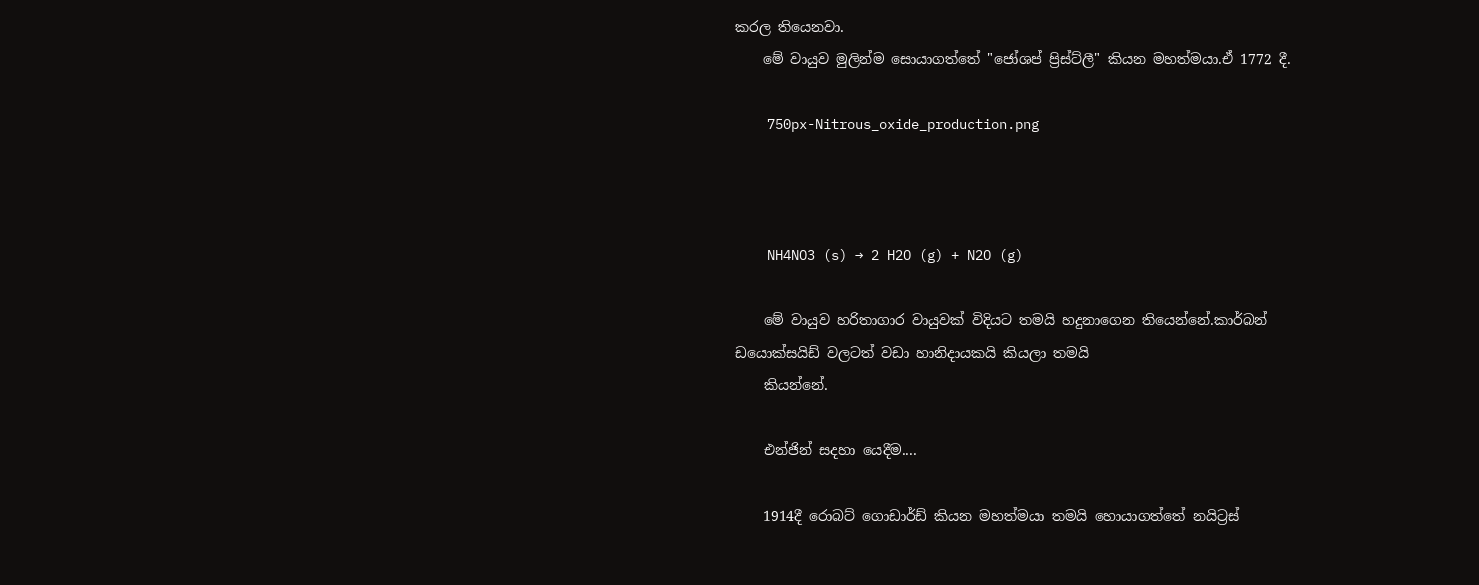කරල තියෙනවා.
    මේ වායුව මුලින්ම සොයාගත්තේ "ජෝශප් ප්‍රිස්ට්ලී" කියන මහත්මයා.ඒ 1772 දී.

    750px-Nitrous_oxide_production.png



    NH4NO3 (s) → 2 H2O (g) + N2O (g)

    මේ වායුව හරිතාගාර වායුවක් විදියට තමයි හදුනාගෙන තියෙන්නේ.කාර්බන් ඩයොක්සයිඩ් වලටත් වඩා හානිදායකයි කියලා තමයි
    කියන්නේ.

    එන්ජින් සදහා යෙදීම....

    1914දී රොබට් ගොඩාර්ඩ් කියන මහත්මයා තමයි හොයාගත්තේ නයිට්‍රස්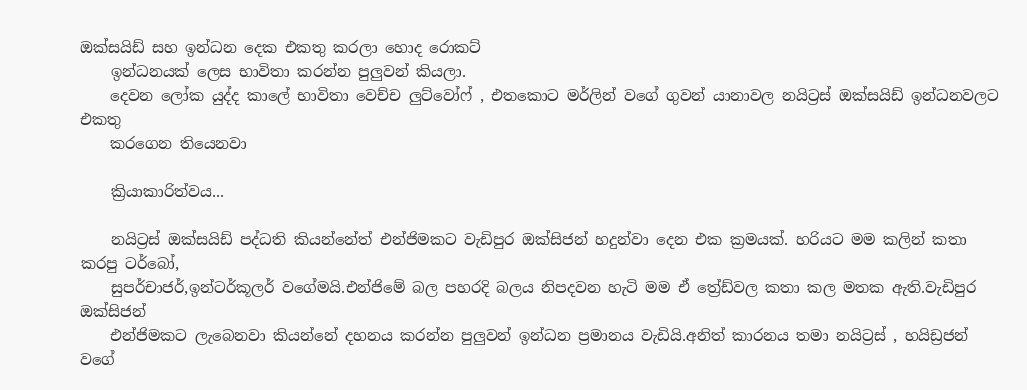ඔක්සයිඩ් සහ ඉන්ධන දෙක එකතු කරලා හොද රොකට්
    ඉන්ධනයක් ලෙස භාවිතා කරන්න පුලුවන් කියලා.
    දෙවන ලෝක යුද්ද කාලේ භාවිතා වෙච්ච ලුට්වෝෆ් , එතකොට මර්ලින් වගේ ගුවන් යානාවල නයිට්‍රස් ඔක්සයිඩ් ඉන්ධනවලට එකතු
    කරගෙන තියෙනවා

    ක්‍රියාකාරිත්වය...

    නයිට්‍රස් ඔක්සයිඩ් පද්ධති කියන්නේත් එන්ජිමකට වැඩිපුර ඔක්සිජන් හදුන්වා දෙන එක ක්‍රමයක්. හරියට මම කලින් කතා කරපු ටර්බෝ,
    සුපර්චාජර්,ඉන්ටර්කූලර් වගේමයි.එන්ජිමේ බල පහරදි බලය නිපදවන හැටි මම ඒ ත්‍රේඩ්වල කතා කල මතක ඇති.වැඩිපුර ඔක්සිජන්
    එන්ජිමකට ලැබෙනවා කියන්නේ දහනය කරන්න පුලුවන් ඉන්ධන ප්‍රමානය වැඩියි.අනිත් කාරනය තමා නයිට්‍රස් , හයිඩ්‍රජන් වගේ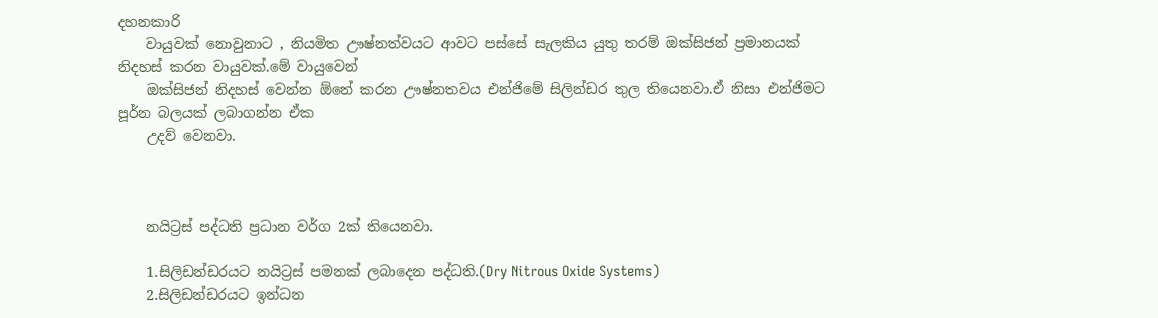දහනකාරි
    වායුවක් නොවුනාට , නියමිත ඌෂ්නත්වයට ආවට පස්සේ සැලකිය යුතු තරම් ඔක්සිජන් ප්‍රමානයක් නිදහස් කරන වායුවක්.මේ වායුවෙන්
    ඔක්සිජන් නිදහස් වෙන්න ඕනේ කරන ඌෂ්නතවය එන්ජිමේ සිලින්ඩර තුල තියෙනවා.ඒ නිසා එන්ජිමට පූර්න බලයක් ලබාගන්න ඒක
    උදව් වෙනවා.



    නයිට්‍රස් පද්ධති ප්‍රධාන වර්ග 2ක් තියෙනවා.

    1.සිලිඩන්ඩරයට නයිට්‍රස් පමනක් ලබාදෙන පද්ධති.(Dry Nitrous Oxide Systems)
    2.සිලිඩන්ඩරයට ඉන්ධන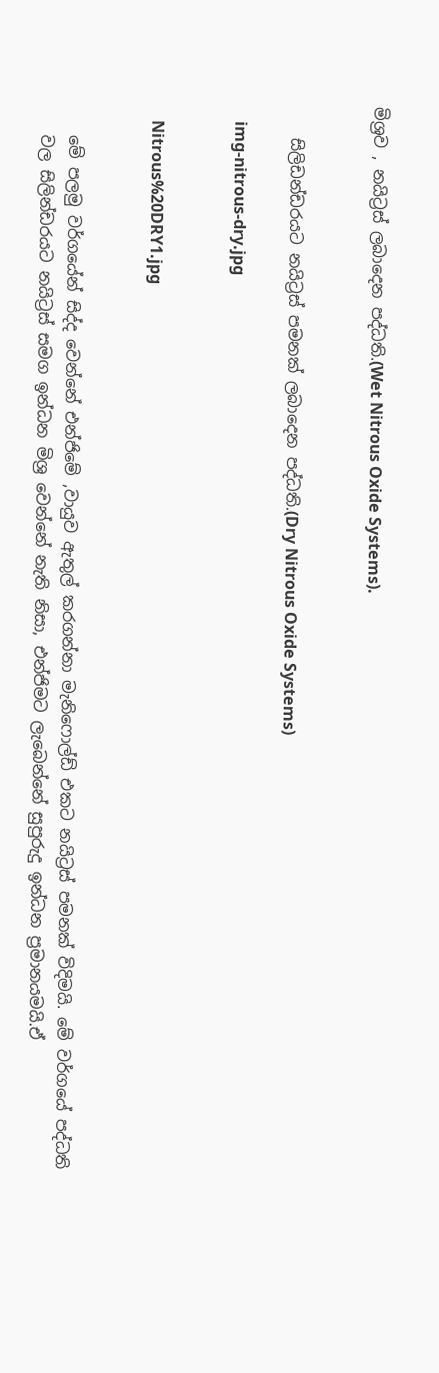මිශ්‍රව , නයිට්‍රස් ලබාදෙන පද්ධති.(Wet Nitrous Oxide Systems).


    සිලිඩන්ඩරයට නයිට්‍රස් පමනක් ලබාදෙන පද්ධති.(Dry Nitrous Oxide Systems)

    img-nitrous-dry.jpg


    Nitrous%20DRY1.jpg


    මේ පලමු වර්ගයේන් සිද්ද වෙන්නේ එන්ජිමේ ,වායුව ඇතුල් කරගන්නා මැනිෆොල්ඩ් එකට නයිට්‍රස් පමනක් විදිමයි. මේ වර්ගයේ පද්ධති
    වල සිලින්ඩරයට නයිට්‍රස් සමග ඉන්ධන මිශ්‍ර වෙන්නේ නැති නිසා, එන්ජිමට ලැබෙන්නේ සුපුරුදු ඉන්ධන ප්‍රමානයමයි.ඒ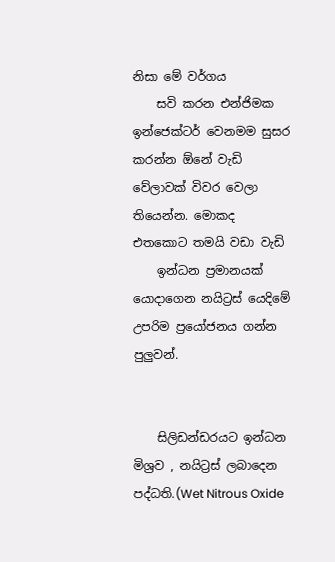නිසා මේ වර්ගය
    සවි කරන එන්ජිමක ඉන්ජෙක්ටර් වෙනමම සුසර කරන්න ඕනේ වැඩි වේලාවක් විවර වෙලා තියෙන්න. මොකද එතකොට තමයි වඩා වැඩි
    ඉන්ධන ප්‍රමානයක් යොදාගෙන නයිට්‍රස් යෙදිමේ උපරිම ප්‍රයෝජනය ගන්න පුලුවන්.


    සිලිඩන්ඩරයට ඉන්ධන මිශ්‍රව , නයිට්‍රස් ලබාදෙන පද්ධති.(Wet Nitrous Oxide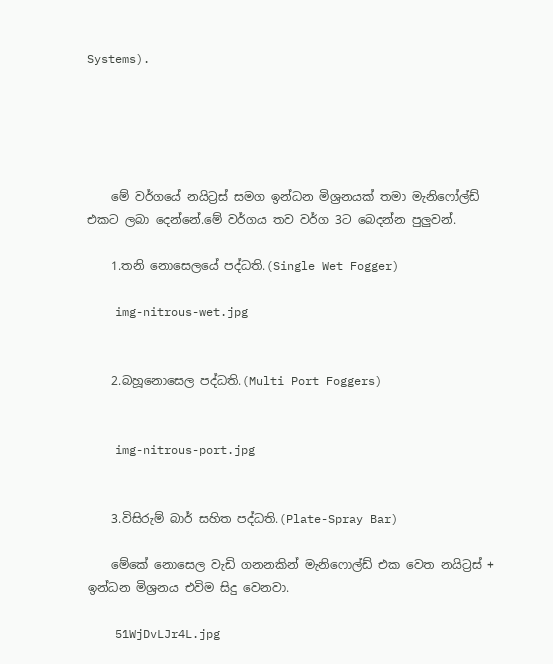Systems).





    මේ වර්ගයේ නයිට්‍රස් සමග ඉන්ධන මිශ්‍රනයක් තමා මැනිෆෝල්ඩ් එකට ලබා දෙන්නේ.මේ වර්ගය තව වර්ග 3ට බෙදන්න පුලුවන්.

    1.තනි නොසෙලයේ පද්ධති.(Single Wet Fogger)

    img-nitrous-wet.jpg


    2.බහූනොසෙල පද්ධති.(Multi Port Foggers)


    img-nitrous-port.jpg


    3.විසිරුම් බාර් සහිත පද්ධති.(Plate-Spray Bar)

    මේකේ නොසෙල වැඩි ගනනකින් මැනිෆොල්ඩ් එක වෙත නයිට්‍රස් + ඉන්ධන මිශ්‍රනය එවිම සිදු වෙනවා.

    51WjDvLJr4L.jpg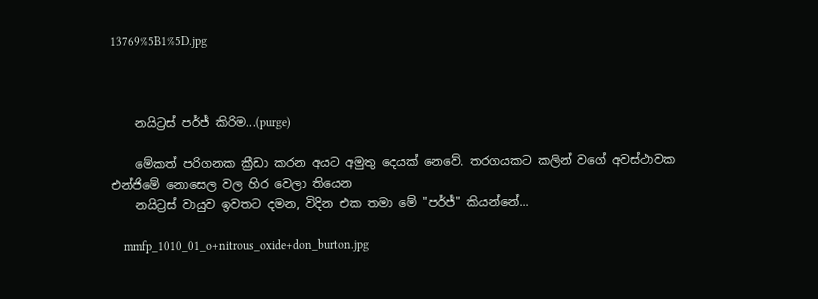13769%5B1%5D.jpg



    නයිට්‍රස් පර්ජ් කිරිම...(purge)

    මේකත් පරිගනක ක්‍රීඩා කරන අයට අමුතු දෙයක් නෙවේ. තරගයකට කලින් වගේ අවස්ථාවක එන්ජිමේ නොසෙල වල හිර වෙලා තියෙන
    නයිට්‍රස් වායුව ඉවතට දමන, විදින එක තමා මේ "පර්ජ්" කියන්නේ...

    mmfp_1010_01_o+nitrous_oxide+don_burton.jpg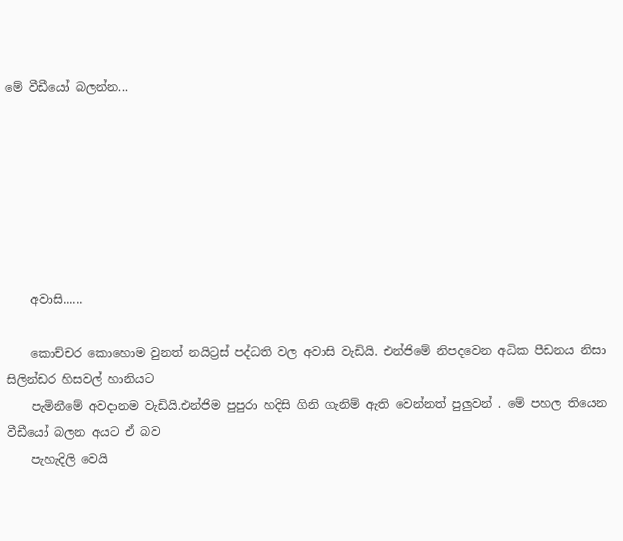මේ වීඩීයෝ බලන්න...







    අවාසි......

    කොච්චර කොහොම වුනත් නයිට්‍රස් පද්ධති වල අවාසි වැඩියි. එන්ජිමේ නිපදවෙන අධික පීඩනය නිසා සිලින්ඩර හිසවල් හානියට
    පැමිනීමේ අවදානම වැඩියි.එන්ජිම පුපුරා හදිසි ගිනි ගැනිම් ඇති වෙන්නත් පුලුවන් . මේ පහල තියෙන වීඩීයෝ බලන අයට ඒ බව
    පැහැදිලි වෙයි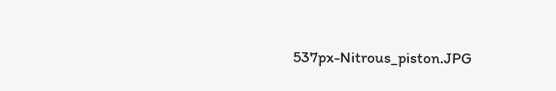537px-Nitrous_piston.JPG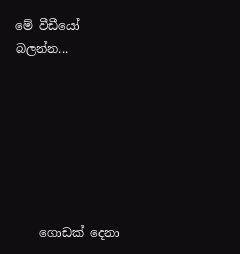මේ වීඩීයෝ බලන්න...







    ගොඩක් දෙනා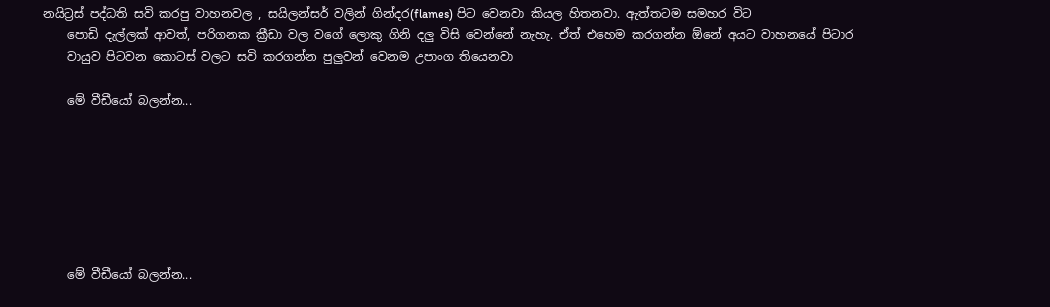නයිට්‍රස් පද්ධති සවි කරපු වාහනවල , සයිලන්සර් වලින් ගින්දර(flames) පිට වෙනවා කියල හිතනවා. ඇත්තටම සමහර විට
    පොඩි දැල්ලක් ආවත්, පරිගනක ක්‍රීඩා වල වගේ ලොකු ගිනි දලු විසි වෙන්නේ නැහැ. ඒත් එහෙම කරගන්න ඕනේ අයට වාහනයේ පිටාර
    වායුව පිටවන කොටස් වලට සවි කරගන්න පුලුවන් වෙනම උපාංග තියෙනවා

    මේ වීඩීයෝ බලන්න...







    මේ වීඩීයෝ බලන්න...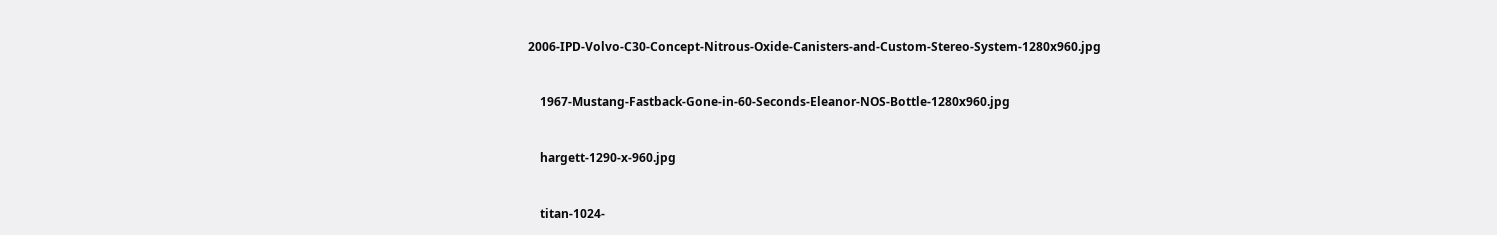2006-IPD-Volvo-C30-Concept-Nitrous-Oxide-Canisters-and-Custom-Stereo-System-1280x960.jpg


    1967-Mustang-Fastback-Gone-in-60-Seconds-Eleanor-NOS-Bottle-1280x960.jpg


    hargett-1290-x-960.jpg


    titan-1024-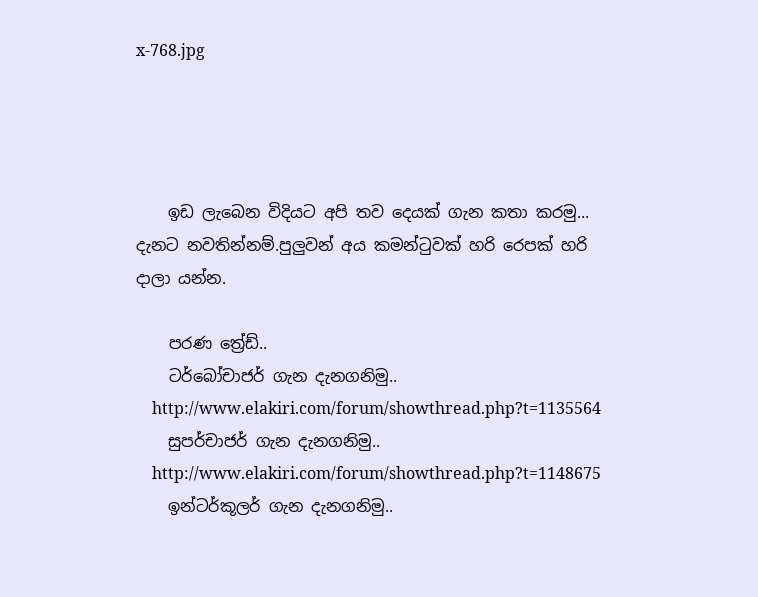x-768.jpg




    ඉඩ ලැබෙන විදියට අපි තව දෙයක් ගැන කතා කරමු... දැනට නවතින්නම්.පුලුවන් අය කමන්ටුවක් හරි රෙපක් හරි දාලා යන්න.

    පරණ ත්‍රේඩ්..
    ටර්බෝචාජර් ගැන දැනගනිමු..
    http://www.elakiri.com/forum/showthread.php?t=1135564
    සුපර්චාජර් ගැන දැනගනිමු..
    http://www.elakiri.com/forum/showthread.php?t=1148675
    ඉන්ටර්කූලර් ගැන දැනගනිමු..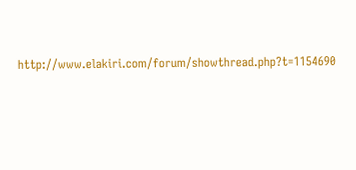http://www.elakiri.com/forum/showthread.php?t=1154690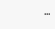...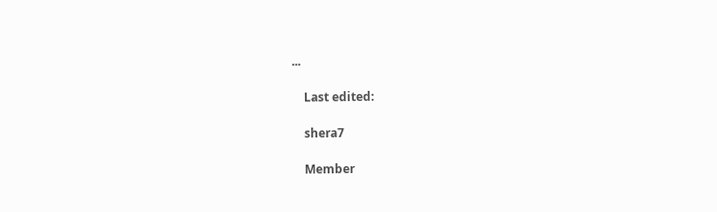...

    Last edited:

    shera7

    Member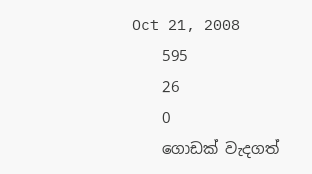Oct 21, 2008
    595
    26
    0
    ගොඩක් වැදගත්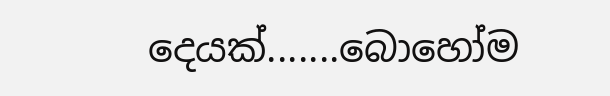දෙයක්.......බොහෝම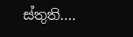ස්තුති....